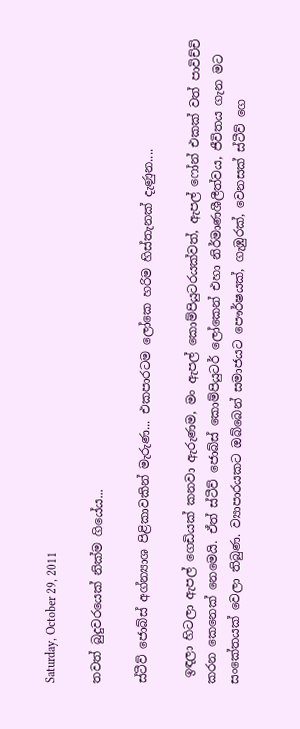Saturday, October 29, 2011

තවත් බුදුවරයෙක් නික්ම ගියේය...

ස්ටීව් ජොබ්ස් අග්න්‍යාශ පිළිකාවකින් මැරුණ... එකපාරටම ලෝකෙ හරිම හිස්තැනක් දැණුන....

 ඉඳලා හිටලා ඇපල් ගෙඩියක් කනවා ඇරුණම, මං ඇපල් කොම්පියුටරයක්වත්, ඇපල් ෆෝන් එකක් වත් පාවිච්චි කරන කෙනෙක් නෙමෙයි. ඒත් ස්ටීව් ජොබ්ස් කොම්පියුටර් ලෝකෙන් එහා නිර්මාණශීලීත්වය, ජීවිතය ගැන මට සංකේතයක් වෙලා තිබුණ. ව්‍යාපාරයකට ඔබ්බෙන් සමාජයට පෞර්ෂයක්, ගැඹුරක්, වෙනසක් ස්ටීව් ගෙ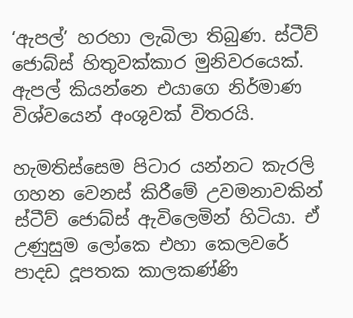‘ඇපල්’ හරහා ලැබිලා තිබුණ. ස්ටීව් ජොබ්ස් හිතුවක්කාර මුනිවරයෙක්. ඇපල් කියන්නෙ එයාගෙ නිර්මාණ විශ්වයෙන් අංශුවක් විතරයි.

හැමතිස්සෙම පිටාර යන්නට කැරලි ගහන වෙනස් කිරීමේ උවමනාවකින් ස්ටීව් ජොබ්ස් ඇවිලෙමින් හිටියා. ඒ උණුසුම ලෝකෙ එහා කෙලවරේ පාදඩ දූපතක කාලකණ්ණි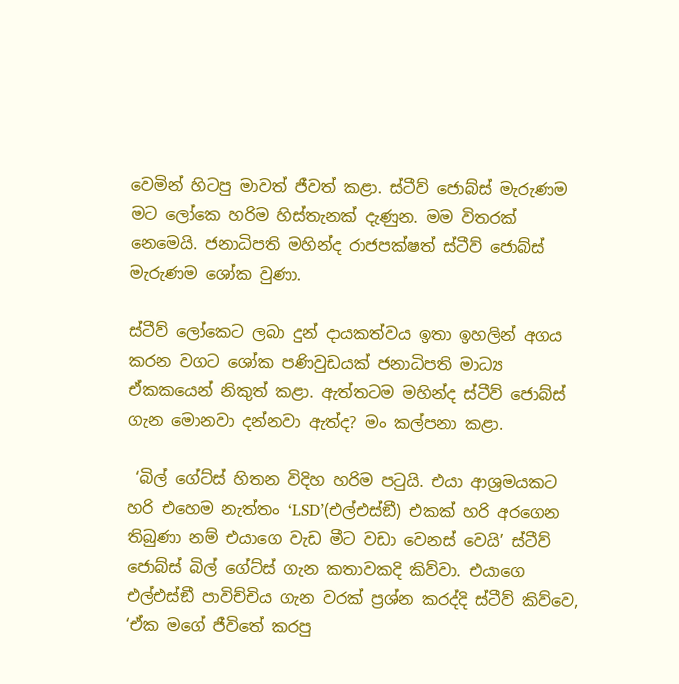වෙමින් හිටපු මාවත් ජීවත් කළා. ස්ටීව් ජොබ්ස් මැරුණම මට ලෝකෙ හරිම හිස්තැනක් දැණුන. මම විතරක් නෙමෙයි. ජනාධිපති මහින්ද රාජපක්ෂත් ස්ටීව් ජොබ්ස් මැරුණම ශෝක වුණා.

ස්ටීව් ලෝකෙට ලබා දුන් දායකත්වය ඉතා ඉහලින් අගය කරන වගට ශෝක පණිවුඩයක් ජනාධිපති මාධ්‍ය ඒකකයෙන් නිකුත් කළා. ඇත්තටම මහින්ද ස්ටීව් ජොබ්ස් ගැන මොනවා දන්නවා ඇත්ද? මං කල්පනා කළා.

 ‘බිල් ගේට්ස් හිතන විදිහ හරිම පටුයි. එයා ආශ්‍රමයකට හරි එහෙම නැත්තං ‘LSD’(එල්එස්ඞී) එකක් හරි අරගෙන තිබුණා නම් එයාගෙ වැඩ මීට වඩා වෙනස් වෙයි’ ස්ටීව් ජොබ්ස් බිල් ගේට්ස් ගැන කතාවකදි කිව්වා. එයාගෙ එල්එස්ඞී පාවිච්චිය ගැන වරක් ප්‍රශ්න කරද්දි ස්ටීව් කිව්වෙ, ‘ඒක මගේ ජීවිතේ කරපු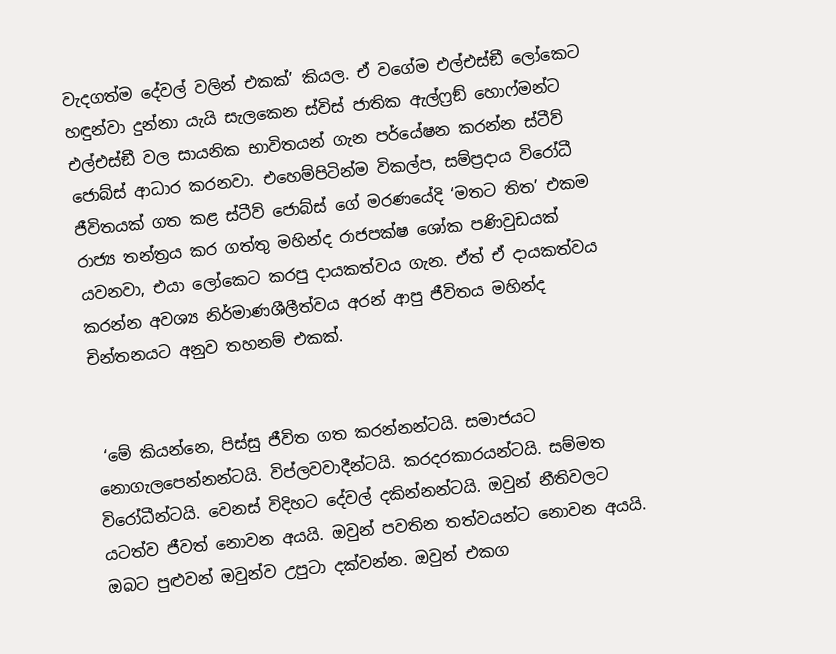වැදගත්ම දේවල් වලින් එකක්’ කියල. ඒ වගේම එල්එස්ඞී ලෝකෙට හඳුන්වා දුන්නා යැයි සැලකෙන ස්විස් ජාතික ඇල්ෆ්‍රඞ් හොෆ්මන්ට එල්එස්ඞී වල සායනික භාවිතයන් ගැන පර්යේෂන කරන්න ස්ටීව් ජොබ්ස් ආධාර කරනවා. එහෙම්පිටින්ම විකල්ප, සම්ප්‍රදාය විරෝධී ජීවිතයක් ගත කළ ස්ටීව් ජොබ්ස් ගේ මරණයේදි ‘මතට තිත’ එකම රාජ්‍ය තන්ත්‍රය කර ගත්තු මහින්ද රාජපක්ෂ ශෝක පණිවුඩයක් යවනවා, එයා ලෝකෙට කරපු දායකත්වය ගැන. ඒත් ඒ දායකත්වය කරන්න අවශ්‍ය නිර්මාණශීලීත්වය අරන් ආපු ජීවිතය මහින්ද චින්තනයට අනුව තහනම් එකක්.


 ‘මේ කියන්නෙ, පිස්සු ජීවිත ගත කරන්නන්ටයි. සමාජයට නොගැලපෙන්නන්ටයි. විප්ලවවාදීන්ටයි. කරදරකාරයන්ටයි. සම්මත විරෝධීන්ටයි. වෙනස් විදිහට දේවල් දකින්නන්ටයි. ඔවුන් නීතිවලට යටත්ව ජීවත් නොවන අයයි. ඔවුන් පවතින තත්වයන්ට නොවන අයයි. ඔබට පුළුවන් ඔවුන්ව උපුටා දක්වන්න. ඔවුන් එකග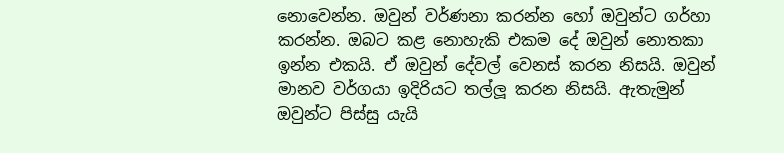නොවෙන්න. ඔවුන් වර්ණනා කරන්න හෝ ඔවුන්ට ගර්හා කරන්න. ඔබට කළ නොහැකි එකම දේ ඔවුන් නොතකා ඉන්න එකයි. ඒ ඔවුන් දේවල් වෙනස් කරන නිසයි. ඔවුන් මානව වර්ගයා ඉදිරියට තල්ලූ කරන නිසයි. ඇතැමුන් ඔවුන්ට පිස්සු යැයි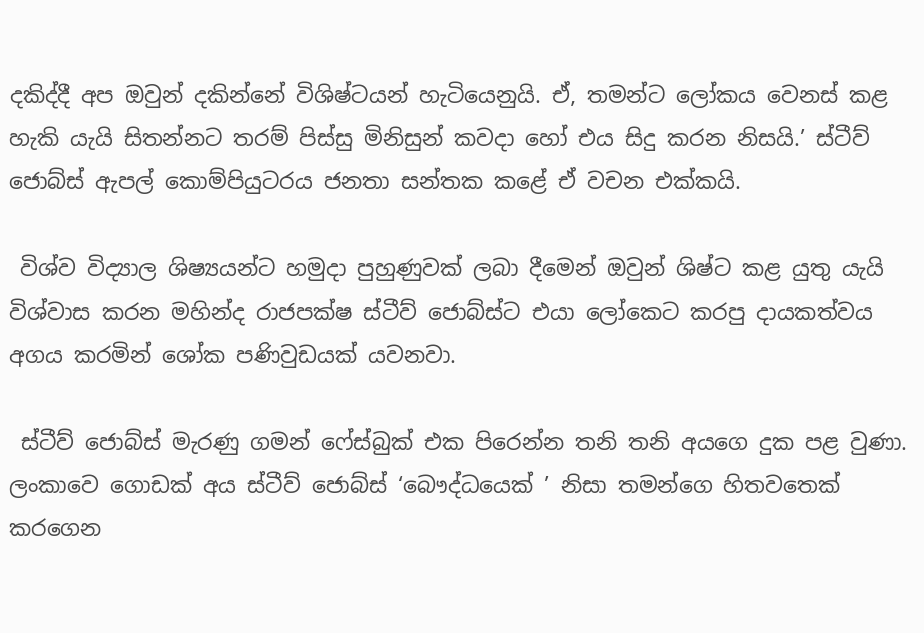දකිද්දී අප ඔවුන් දකින්නේ විශිෂ්ටයන් හැටියෙනුයි. ඒ, තමන්ට ලෝකය වෙනස් කළ හැකි යැයි සිතන්නට තරම් පිස්සු මිනිසුන් කවදා හෝ එය සිදු කරන නිසයි.’ ස්ටීව් ජොබ්ස් ඇපල් කොම්පියුටරය ජනතා සන්තක කළේ ඒ වචන එක්කයි.

 විශ්ව විද්‍යාල ශිෂ්‍යයන්ට හමුදා පුහුණුවක් ලබා දීමෙන් ඔවුන් ශිෂ්ට කළ යුතු යැයි විශ්වාස කරන මහින්ද රාජපක්ෂ ස්ටීව් ජොබ්ස්ට එයා ලෝකෙට කරපු දායකත්වය අගය කරමින් ශෝක පණිවුඩයක් යවනවා.

 ස්ටීව් ජොබ්ස් මැරණු ගමන් ෆේස්බුක් එක පිරෙන්න තනි තනි අයගෙ දුක පළ වුණා. ලංකාවෙ ගොඩක් අය ස්ටීව් ජොබ්ස් ‘බෞද්ධයෙක් ’ නිසා තමන්ගෙ හිතවතෙක් කරගෙන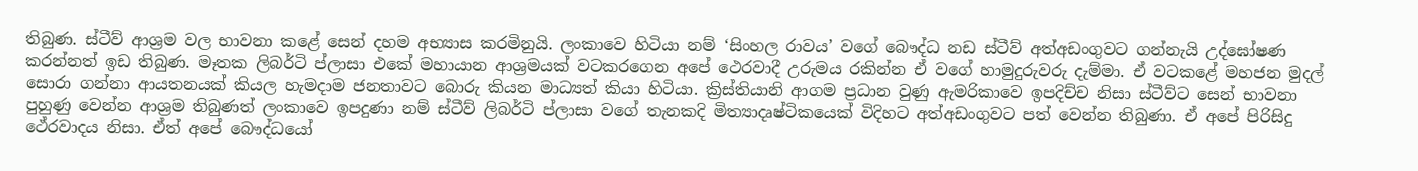තිබුණ. ස්ටීව් ආශ්‍රම වල භාවනා කළේ සෙන් දහම අභ්‍යාස කරමිනුයි. ලංකාවෙ හිටියා නම් ‘සිංහල රාවය’ වගේ බෞද්ධ නඩ ස්ටීව් අත්අඩංගුවට ගන්නැයි උද්ඝෝෂණ කරන්නත් ඉඩ තිබුණ. මෑතක ලිබර්ටි ප්ලාසා එකේ මහායාන ආශ්‍රමයක් වටකරගෙන අපේ ථෙරවාදී උරුමය රකින්න ඒ වගේ හාමුදුරුවරු දැම්මා. ඒ වටකළේ මහජන මුදල් සොරා ගන්නා ආයතනයක් කියල හැමදාම ජනතාවට බොරු කියන මාධ්‍යත් කියා හිටියා. ක්‍රිස්තියානි ආගම ප්‍රධාන වුණු ඇමරිකාවෙ ඉපදිච්ච නිසා ස්ටීව්ට සෙන් භාවනා පුහුණු වෙන්න ආශ්‍රම තිබුණත් ලංකාවෙ ඉපදුණා නම් ස්ටීව් ලිබර්ටි ප්ලාසා වගේ තැනකදි මිත්‍යාදෘෂ්ටිකයෙක් විදිහට අත්අඩංගුවට පත් වෙන්න තිබුණා. ඒ අපේ පිරිසිදු ථේරවාදය නිසා. ඒත් අපේ බෞද්ධයෝ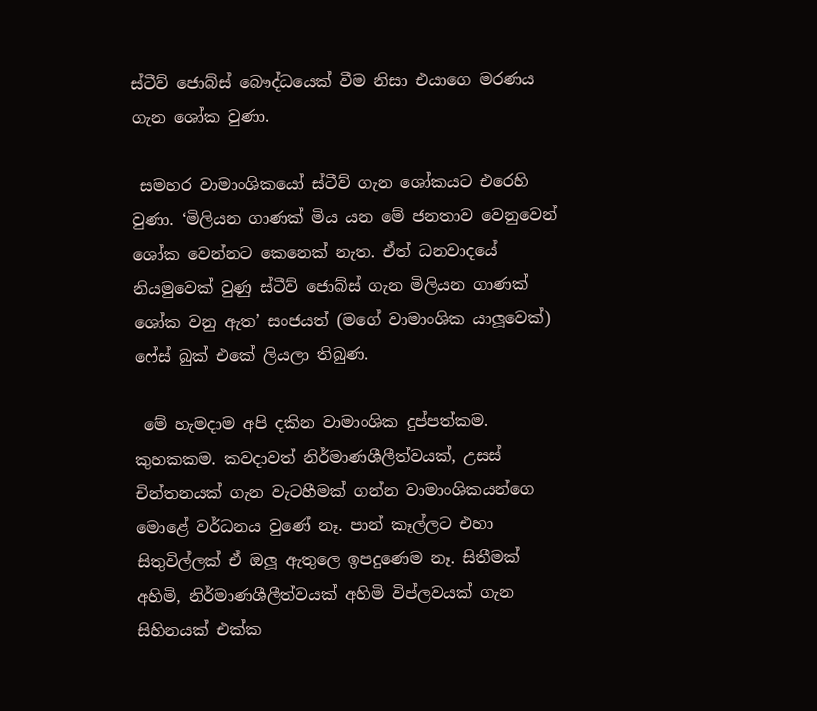ස්ටීව් ජොබ්ස් බෞද්ධයෙක් වීම නිසා එයාගෙ මරණය ගැන ශෝක වුණා.

 සමහර වාමාංශිකයෝ ස්ටීව් ගැන ශෝකයට එරෙහි වුණා. ‘මිලියන ගාණක් මිය යන මේ ජනතාව වෙනුවෙන් ශෝක වෙන්නට කෙනෙක් නැත. ඒත් ධනවාදයේ නියමුවෙක් වුණු ස්ටීව් ජොබ්ස් ගැන මිලියන ගාණක් ශෝක වනු ඇත’ සංජයත් (මගේ වාමාංශික යාලූවෙක්) ෆේස් බුක් එකේ ලියලා තිබුණ.

 මේ හැමදාම අපි දකින වාමාංශික දුප්පත්කම. කුහකකම. කවදාවත් නිර්මාණශීලීත්වයක්, උසස් චින්තනයක් ගැන වැටහීමක් ගන්න වාමාංශිකයන්ගෙ මොළේ වර්ධනය වුණේ නෑ. පාන් කෑල්ලට එහා සිතුවිල්ලක් ඒ ඔලූ ඇතුලෙ ඉපදුණෙම නෑ. සිතීමක් අහිමි, නිර්මාණශීලීත්වයක් අහිමි විප්ලවයක් ගැන සිහිනයක් එක්ක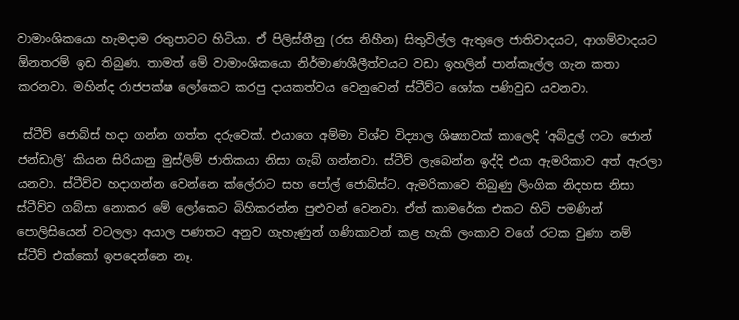වාමාංශිකයො හැමදාම රතුපාටට හිටියා. ඒ පිලිස්තීනු (රස නිහීන) සිතුවිල්ල ඇතුලෙ ජාතිවාදයට, ආගම්වාදයට ඕනතරම් ඉඩ තිබුණ. තාමත් මේ වාමාංශිකයො නිර්මාණශීලීත්වයට වඩා ඉහලින් පාන්කෑල්ල ගැන කතා කරනවා. මහින්ද රාජපක්ෂ ලෝකෙට කරපු දායකත්වය වෙනුවෙන් ස්ටීව්ට ශෝක පණිවුඩ යවනවා.

 ස්ටීව් ජොබ්ස් හදා ගන්න ගත්ත දරුවෙක්. එයාගෙ අම්මා විශ්ව විද්‍යාල ශිෂ්‍යාවක් කාලෙදි ‘අබ්දුල් ෆටා ජොන් ජන්ඩාලි’ කියන සිරියානු මුස්ලිම් ජාතිකයා නිසා ගැබ් ගන්නවා. ස්ටීව් ලැබෙන්න ඉද්දි එයා ඇමරිකාව අත් ඇරලා යනවා. ස්ටීව්ව හදාගන්න වෙන්නෙ ක්ලේරාට සහ පෝල් ජොබ්ස්ට. ඇමරිකාවෙ තිබුණු ලිංගික නිදහස නිසා ස්ටීව්ව ගබ්සා නොකර මේ ලෝකෙට බිහිකරන්න පුළුවන් වෙනවා. ඒත් කාමරේක එකට හිටි පමණින් පොලිසියෙන් වටලලා අයාල පණතට අනුව ගැහැණුන් ගණිකාවන් කළ හැකි ලංකාව වගේ රටක වුණා නම් ස්ටීව් එක්කෝ ඉපදෙන්නෙ නෑ.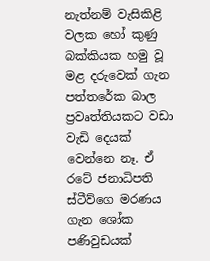නැත්නම් වැසිකිළි වලක හෝ කුණු බක්කියක හමු වූ මළ දරුවෙක් ගැන පත්තරේක බාල ප්‍රවෘත්තියකට වඩා වැඩි දෙයක් වෙන්නෙ නෑ. ඒ රටේ ජනාධිපති ස්ටීව්ගෙ මරණය ගැන ශෝක පණිවුඩයක්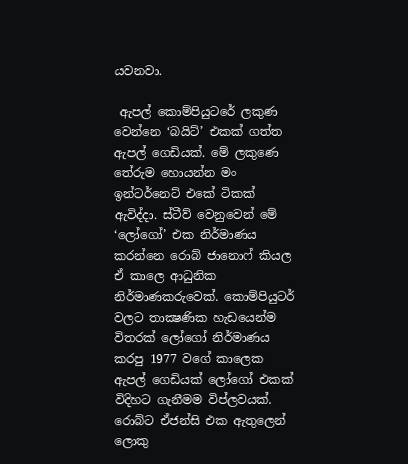යවනවා.

 ඇපල් කොම්පියුටරේ ලකුණ වෙන්නෙ ‘බයිට්’ එකක් ගත්ත ඇපල් ගෙඩියක්. මේ ලකුණෙ තේරුම හොයන්න මං ඉන්ටර්නෙට් එකේ ටිකක් ඇවිද්දා. ස්ටීව් වෙනුවෙන් මේ ‘ලෝගෝ’ එක නිර්මාණය කරන්නෙ රොබ් ජානොෆ් කියල ඒ කාලෙ ආධුනික නිර්මාණකරුවෙක්. කොම්පියුටර් වලට තාක්‍ෂණික හැඩයෙන්ම විතරක් ලෝගෝ නිර්මාණය කරපු 1977 වගේ කාලෙක ඇපල් ගෙඩියක් ලෝගෝ එකක් විදිහට ගැනීමම විප්ලවයක්. රොබ්ට ඒජන්සි එක ඇතුලෙන් ලොකු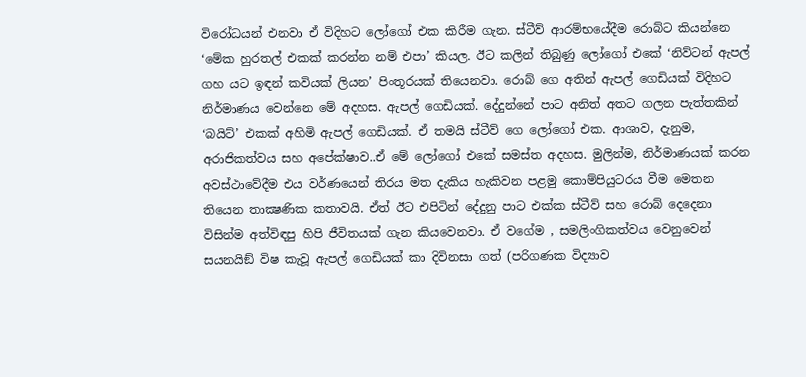විරෝධයන් එනවා ඒ විදිහට ලෝගෝ එක කිරීම ගැන. ස්ටීව් ආරම්භයේදීම රොබ්ට කියන්නෙ ‘මේක හුරතල් එකක් කරන්න නම් එපා’ කියල. ඊට කලින් තිබුණු ලෝගෝ එකේ ‘නිව්ටන් ඇපල් ගහ යට ඉඳන් කවියක් ලියන’ පිංතූරයක් තියෙනවා. රොබ් ගෙ අතින් ඇපල් ගෙඩියක් විදිහට නිර්මාණය වෙන්නෙ මේ අදහස. ඇපල් ගෙඩියක්. දේදුන්නේ පාට අනිත් අතට ගලන පැත්තකින් ‘බයිට්’ එකක් අහිමි ඇපල් ගෙඩියක්. ඒ තමයි ස්ටීව් ගෙ ලෝගෝ එක. ආශාව, දැනුම, අරාජිකත්වය සහ අපේක්ෂාව..ඒ මේ ලෝගෝ එකේ සමස්ත අදහස. මුලින්ම, නිර්මාණයක් කරන අවස්ථාවේදීම එය වර්ණයෙන් තිරය මත දැකිය හැකිවන පළමු කොම්පියුටරය වීම මෙතන තියෙන තාක්‍ෂණික කතාවයි. ඒත් ඊට එපිටින් දේදුනු පාට එක්ක ස්ටීව් සහ රොබ් දෙදෙනා විසින්ම අත්විඳපු හිපි ජීවිතයක් ගැන කියවෙනවා. ඒ වගේම , සමලිංගිකත්වය වෙනුවෙන් සයනයිඞ් විෂ කැවූ ඇපල් ගෙඩියක් කා දිවිනසා ගත් (පරිගණක විද්‍යාව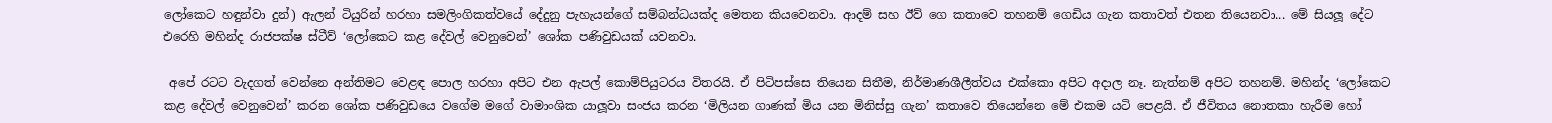ලෝකෙට හඳුන්වා දුන්) ඇලන් ටියුරින් හරහා සමලිංගිකත්වයේ දේදුනු පැහැයන්ගේ සම්බන්ධයක්ද මෙතන කියවෙනවා. ආදම් සහ ඊව් ගෙ කතාවෙ තහනම් ගෙඩිය ගැන කතාවත් එතන තියෙනවා... මේ සියලූ දේට එරෙහි මහින්ද රාජපක්ෂ ස්ටීව් ‘ලෝකෙට කළ දේවල් වෙනුවෙන්’ ශෝක පණිවුඩයක් යවනවා.

 අපේ රටට වැදගත් වෙන්නෙ අන්තිමට වෙළඳ පොල හරහා අපිට එන ඇපල් කොම්පියුටරය විතරයි. ඒ පිටිපස්සෙ තියෙන සිතීම, නිර්මාණශීලීත්වය එක්කො අපිට අදාල නෑ. නැත්නම් අපිට තහනම්. මහින්ද ‘ලෝකෙට කළ දේවල් වෙනුවෙන්’ කරන ශෝක පණිවුඩයෙ වගේම මගේ වාමාංශික යාලූවා සංජය කරන ‘මිලියන ගාණක් මිය යන මිනිස්සු ගැන’ කතාවෙ තියෙන්නෙ මේ එකම යටි පෙළයි. ඒ ජීවිතය නොතකා හැරීම හෝ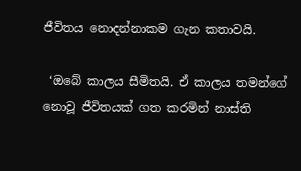ජීවිතය නොදන්නාකම ගැන කතාවයි.

 ‘ඔබේ කාලය සීමිතයි. ඒ කාලය තමන්ගේ නොවූ ජීවිතයක් ගත කරමින් නාස්ති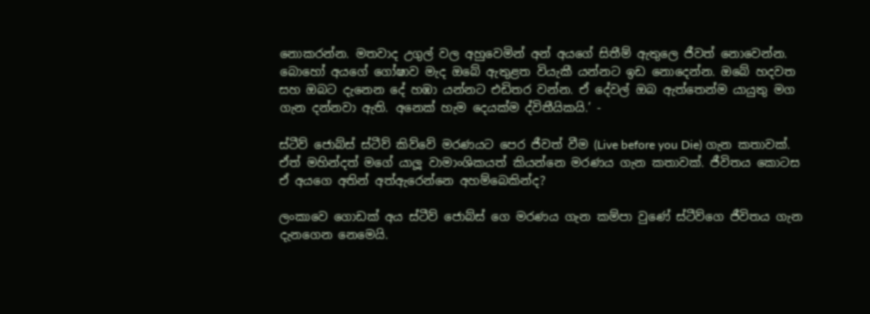නොකරන්න. මතවාද උගුල් වල අහුවෙමින් අන් අයගේ සිතීම් ඇතුලෙ ජීවත් නොවෙන්න. බොහෝ අයගේ ගෝෂාව මැද ඔබේ ඇතුළත වියැකී යන්නට ඉඩ නොදෙන්න. ඔබේ හදවත සහ ඔබට දැනෙන දේ හඹා යන්නට එඩිතර වන්න. ඒ දේවල් ඔබ ඇත්තෙන්ම යායුතු මග ගැන දන්නවා ඇති. අනෙක් හැම දෙයක්ම ද්විතීයිකයි.’ -

ස්ටීව් ජොබ්ස් ස්ටීව් කිව්වේ මරණයට පෙර ජීවත් වීම (Live before you Die) ගැන කතාවක්. ඒත් මහින්දත් මගේ යාලූ වාමාංශිකයත් කියන්නෙ මරණය ගැන කතාවක්. ජීවිතය කොටස ඒ අයගෙ අතින් අත්ඇරෙන්නෙ අහම්බෙකින්ද?

ලංකාවෙ ගොඩක් අය ස්ටීව් ජොබ්ස් ගෙ මරණය ගැන කම්පා වුණේ ස්ටීව්ගෙ ජීවිතය ගැන දැනගෙන නෙමෙයි.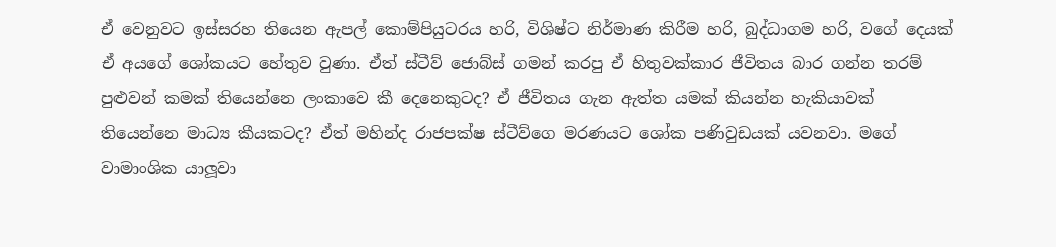ඒ වෙනුවට ඉස්සරහ තියෙන ඇපල් කොම්පියුටරය හරි, විශිෂ්ට නිර්මාණ කිරීම හරි, බුද්ධාගම හරි, වගේ දෙයක් ඒ අයගේ ශෝකයට හේතුව වුණා. ඒත් ස්ටීව් ජොබ්ස් ගමන් කරපු ඒ හිතුවක්කාර ජීවිතය බාර ගන්න තරම් පුළුවන් කමක් තියෙන්නෙ ලංකාවෙ කී දෙනෙකුටද? ඒ ජීවිතය ගැන ඇත්ත යමක් කියන්න හැකියාවක් තියෙන්නෙ මාධ්‍ය කීයකටද? ඒත් මහින්ද රාජපක්ෂ ස්ටීව්ගෙ මරණයට ශෝක පණිවුඩයක් යවනවා. මගේ වාමාංශික යාලූවා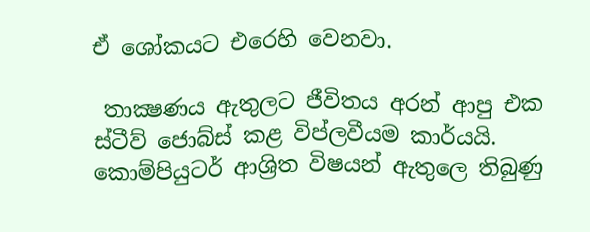ඒ ශෝකයට එරෙහි වෙනවා.

 තාක්‍ෂණය ඇතුලට ජීවිතය අරන් ආපු එක ස්ටීව් ජොබ්ස් කළ විප්ලවීයම කාර්යයි. කොම්පියුටර් ආශ්‍රිත විෂයන් ඇතුලෙ තිබුණු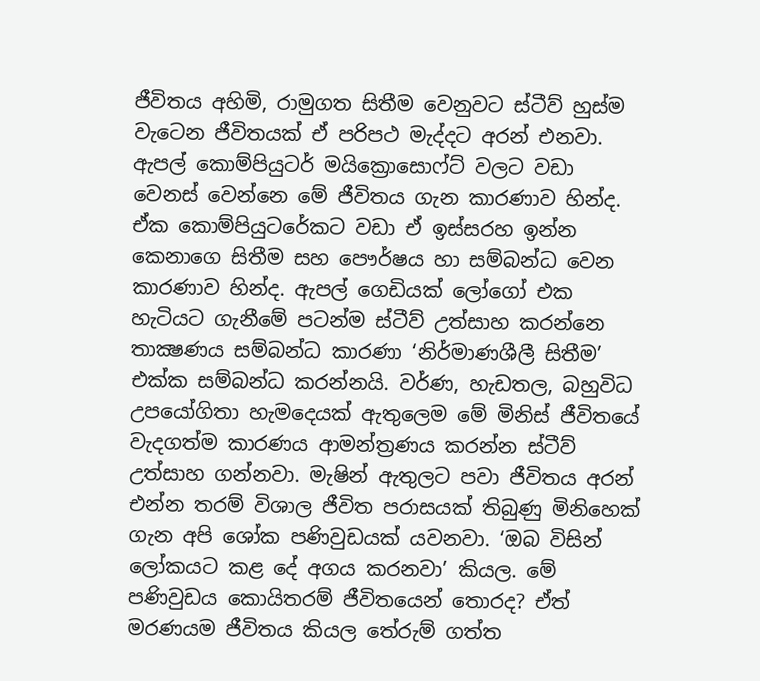ජීවිතය අහිමි, රාමුගත සිතීම වෙනුවට ස්ටීව් හුස්ම වැටෙන ජීවිතයක් ඒ පරිපථ මැද්දට අරන් එනවා. ඇපල් කොම්පියුටර් මයික්‍රොසොෆ්ට් වලට වඩා වෙනස් වෙන්නෙ මේ ජීවිතය ගැන කාරණාව හින්ද. ඒක කොම්පියුටරේකට වඩා ඒ ඉස්සරහ ඉන්න කෙනාගෙ සිතීම සහ පෞර්ෂය හා සම්බන්ධ වෙන කාරණාව හින්ද. ඇපල් ගෙඩියක් ලෝගෝ එක හැටියට ගැනීමේ පටන්ම ස්ටීව් උත්සාහ කරන්නෙ තාක්‍ෂණය සම්බන්ධ කාරණා ‘නිර්මාණශීලී සිතීම’ එක්ක සම්බන්ධ කරන්නයි. වර්ණ, හැඩතල, බහුවිධ උපයෝගිතා හැමදෙයක් ඇතුලෙම මේ මිනිස් ජීවිතයේ වැදගත්ම කාරණය ආමන්ත්‍රණය කරන්න ස්ටීව් උත්සාහ ගන්නවා. මැෂින් ඇතුලට පවා ජීවිතය අරන් එන්න තරම් විශාල ජීවිත පරාසයක් තිබුණු මිනිහෙක් ගැන අපි ශෝක පණිවුඩයක් යවනවා. ‘ඔබ විසින් ලෝකයට කළ දේ අගය කරනවා’ කියල. මේ පණිවුඩය කොයිතරම් ජීවිතයෙන් තොරද? ඒත් මරණයම ජීවිතය කියල තේරුම් ගත්ත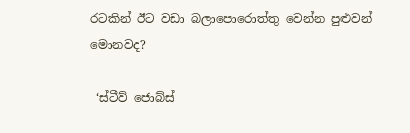රටකින් ඊට වඩා බලාපොරොත්තු වෙන්න පුළුවන් මොනවද?

 ‘ස්ටීව් ජොබ්ස්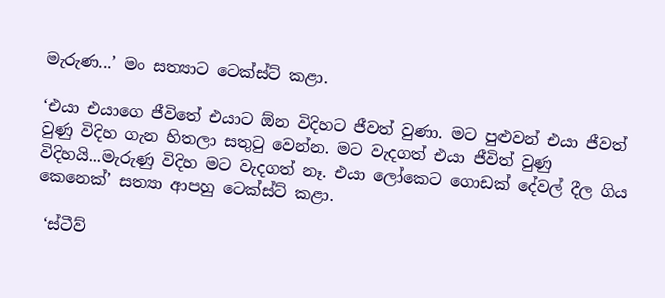මැරුණ...’ මං සත්‍යාට ටෙක්ස්ට් කළා.

‘එයා එයාගෙ ජීවිතේ එයාට ඕන විදිහට ජීවත් වුණා. මට පුළුවන් එයා ජීවත් වුණු විදිහ ගැන හිතලා සතුටු වෙන්න. මට වැදගත් එයා ජීවිත් වුණු විදිහයි...මැරුණු විදිහ මට වැදගත් නෑ. එයා ලෝකෙට ගොඩක් දේවල් දීල ගිය කෙනෙක්’ සත්‍යා ආපහු ටෙක්ස්ට් කළා.

 ‘ස්ටීව්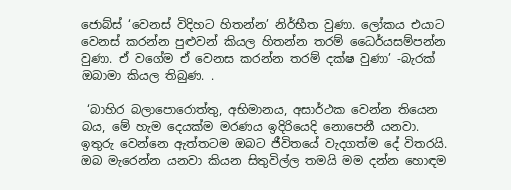ජොබ්ස් ‘වෙනස් විදිහට හිතන්න’ නිර්භීත වුණා. ලෝකය එයාට වෙනස් කරන්න පුළුවන් කියල හිතන්න තරම් ධෛර්යසම්පන්න වුණා. ඒ වගේම ඒ වෙනස කරන්න තරම් දක්ෂ වුණා’ -බැරක් ඔබාමා කියල තිබුණ. .

 ‘බාහිර බලාපොරොත්තු, අභිමානය, අසාර්ථක වෙන්න තියෙන බය, මේ හැම දෙයක්ම මරණය ඉදිරියෙදි නොපෙනී යනවා. ඉතුරු වෙන්නෙ ඇත්තටම ඔබට ජීවිතයේ වැදගත්ම දේ විතරයි. ඔබ මැරෙන්න යනවා කියන සිතුවිල්ල තමයි මම දන්න හොඳම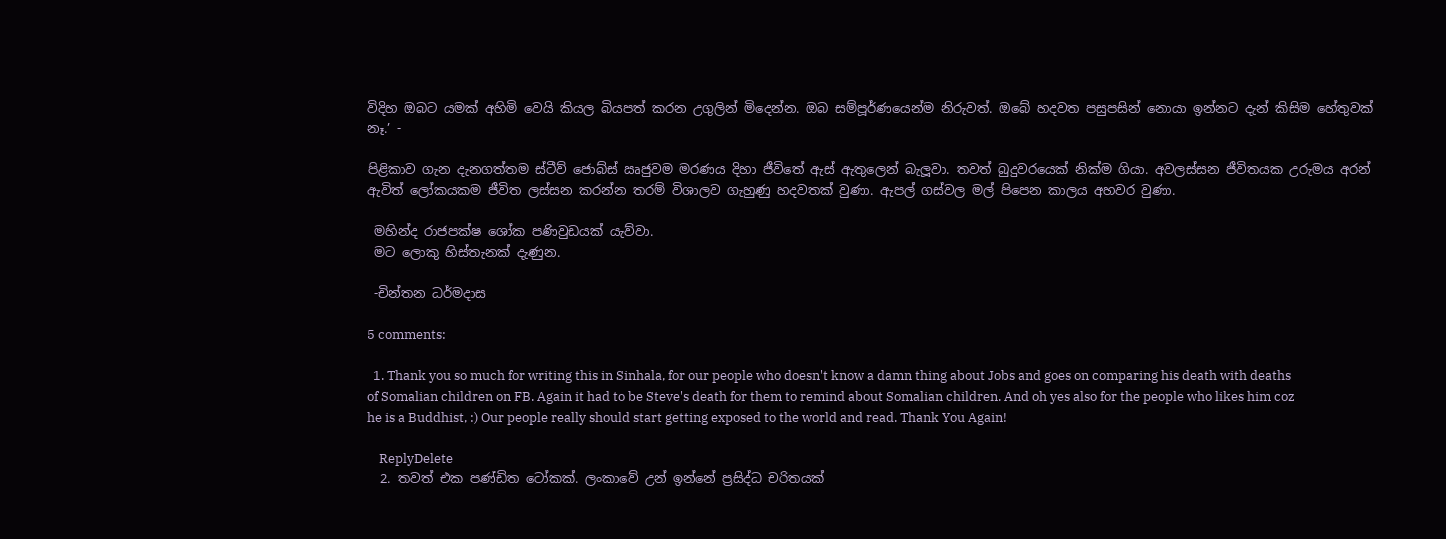විදිහ ඔබට යමක් අහිමි වෙයි කියල බියපත් කරන උගුලින් මිදෙන්න. ඔබ සම්පූර්ණයෙන්ම නිරුවත්. ඔබේ හදවත පසුපසින් නොයා ඉන්නට දැන් කිසිම හේතුවක් නෑ.’ -

පිළිකාව ගැන දැනගත්තම ස්ටීව් ජොබ්ස් ඍජුවම මරණය දිහා ජීවිතේ ඇස් ඇතුලෙන් බැලූවා. තවත් බුදුවරයෙක් නික්ම ගියා. අවලස්සන ජීවිතයක උරුමය අරන් ඇවිත් ලෝකයකම ජීවිත ලස්සන කරන්න තරම් විශාලව ගැහුණු හදවතක් වුණා. ඇපල් ගස්වල මල් පිපෙන කාලය අහවර වුණා.

 මහින්ද රාජපක්ෂ ශෝක පණිවුඩයක් යැව්වා.
 මට ලොකු හිස්තැනක් දැණුන.

 -චින්තන ධර්මදාස

5 comments:

  1. Thank you so much for writing this in Sinhala, for our people who doesn't know a damn thing about Jobs and goes on comparing his death with deaths of Somalian children on FB. Again it had to be Steve's death for them to remind about Somalian children. And oh yes also for the people who likes him coz he is a Buddhist, :) Our people really should start getting exposed to the world and read. Thank You Again!

    ReplyDelete
  2. තවත් එක පණ්ඩිත ටෝකක්. ලංකාවේ උන් ඉන්නේ ප්‍රසිද්ධ චරිතයක්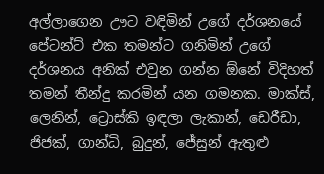අල්ලාගෙන ඌට වඳිමින් උගේ දර්ශනයේ පේටන්ට් එක තමන්ට ගනිමින් උගේ දර්ශනය අනික් එවුන ගන්න ඕනේ විදිහත් තමන් තීන්දු කරමින් යන ගමනක. මාක්ස්, ලෙනින්, ට්‍රොස්කි ඉඳලා ලැකාන්, ඩෙරීඩා, ජිජක්‌, ගාන්ධි, බුදුන්, ජේසුන් ඇතුළු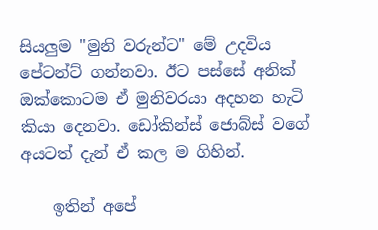සියලුම "මුනි වරුන්ට" මේ උදවිය පේටන්ට් ගන්නවා. ඊට පස්සේ අනික් ඔක්කොටම ඒ මුනිවරයා අදහන හැටි කියා දෙනවා. ඩෝකින්ස් ජොබ්ස් වගේ අයටත් දැන් ඒ කල ම ගිහින්.

    ඉතින් අපේ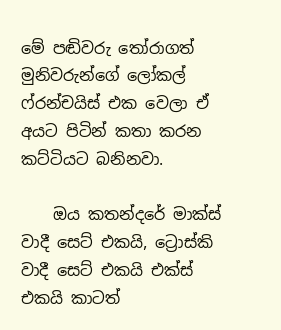මේ පඬිවරු තෝරාගත් මුනිවරුන්ගේ ලෝකල් ෆ්රන්චයිස් එක වෙලා ඒ අයට පිටින් කතා කරන කට්ටියට බනිනවා.

    ඔය කතන්දරේ මාක්ස් වාදී සෙට් එකයි, ට්‍රොස්කි වාදී සෙට් එකයි එක්ස් එකයි කාටත්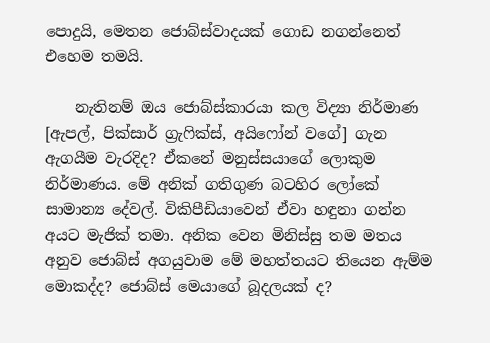පොදුයි, මෙතන ජොබ්ස්වාදයක් ගොඩ නගන්නෙත් එහෙම තමයි.

    නැතිනම් ඔය ජොබ්ස්කාරයා කල විද්‍යා නිර්මාණ [ඇපල්, පික්සාර් ග්‍රැෆික්ස්, අයිෆෝන් වගේ] ගැන ඇගයීම වැරදිද? ඒකනේ මනුස්සයාගේ ලොකුම නිර්මාණය. මේ අනික් ගතිගුණ බටහිර ලෝකේ සාමාන්‍ය දේවල්. විකිපීඩියාවෙන් ඒවා හඳුනා ගන්න අයට මැජික් තමා. අනික වෙන මිනිස්සු තම මතය අනුව ජොබ්ස් අගයුවාම මේ මහත්තයට තියෙන ඇම්ම මොකද්ද? ජොබ්ස් මෙයාගේ බූදලයක් ද?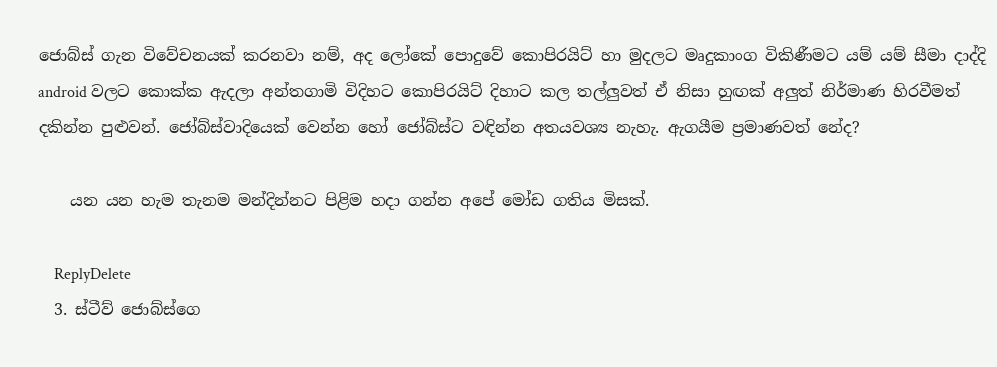ජොබ්ස් ගැන විවේචනයක් කරනවා නම්, අද ලෝකේ පොදුවේ කොපිරයිට් හා මුදලට මෘදුකාංග විකිණීමට යම් යම් සීමා දාද්දි android වලට කොක්ක ඇදලා අන්තගාමි විදිහට කොපිරයිට් දිහාට කල තල්ලුවත් ඒ නිසා හුඟක් අලුත් නිර්මාණ හිරවීමත් දකින්න පුළුවන්. ජෝබ්ස්වාදියෙක් වෙන්න හෝ ජෝබ්ස්ට වඳින්න අතයවශ්‍ය නැහැ. ඇගයීම ප්‍රමාණවත් නේද?

    යන යන හැම තැනම මන්දින්නට පිළිම හදා ගන්න අපේ මෝඩ ගතිය මිසක්.

    ReplyDelete
  3. ස්ටීව් ජොබ්ස්ගෙ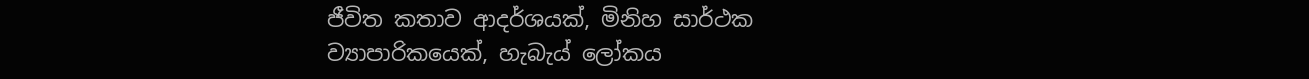ජීවිත කතාව ආදර්ශයක්, මිනිහ සාර්ථක ව්‍යාපාරිකයෙක්, හැබැය් ලෝකය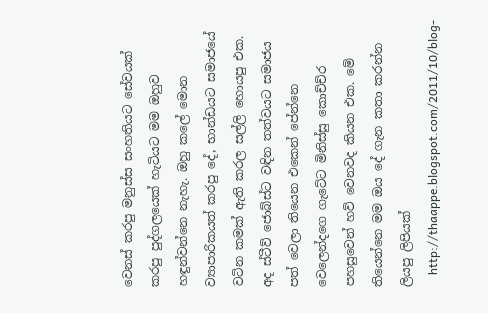වෙනස් කරපු මනුස්ස සංහතියට සේවයක් කරපු පුද්ගලයෙක් හැටියට මම ඔහුව හඳුන්වන්නෙ නැහැ. ඔහු කලේ මොන ව්‍යාපාරිකයත් කරපු දේ, භාන්ඩයට සමාජයේ වටින කමක් ඇති කරල සල්ලි හොයපු එක. අද ස්ටීව් ජොබ්ස්ට වඳින තත්වයට සමාජය පත් වෙලා තියෙන එකෙන් පේන්නෙ වෙලෙන්දගෙ ගැටේට මිනිස්සු කොච්ච්ර පහසුවෙන් හව් වෙනවද කියන එක. මේ තියෙන්නෙ මම ඔය දේ ගැන කතා කරන්න ලියපු ලිපියක්
    http://thaappe.blogspot.com/2011/10/blog-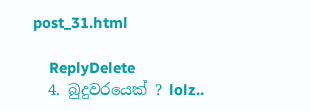post_31.html

    ReplyDelete
  4. බුදුවරයෙක් ? lolz..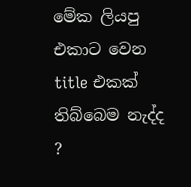මේක ලියපු එකාට වෙන title එකක් තිබ්බෙම නැද්ද ?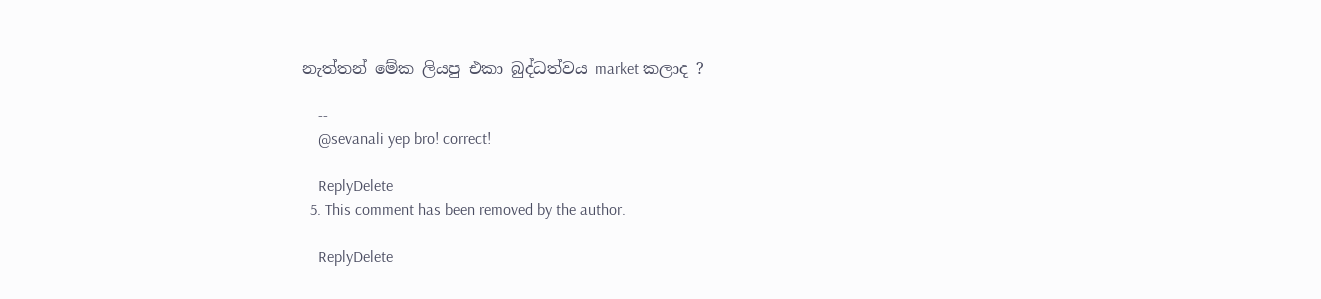නැත්තන් මේක ලියපු එකා බුද්ධත්වය market කලාද ?

    --
    @sevanali yep bro! correct!

    ReplyDelete
  5. This comment has been removed by the author.

    ReplyDelete